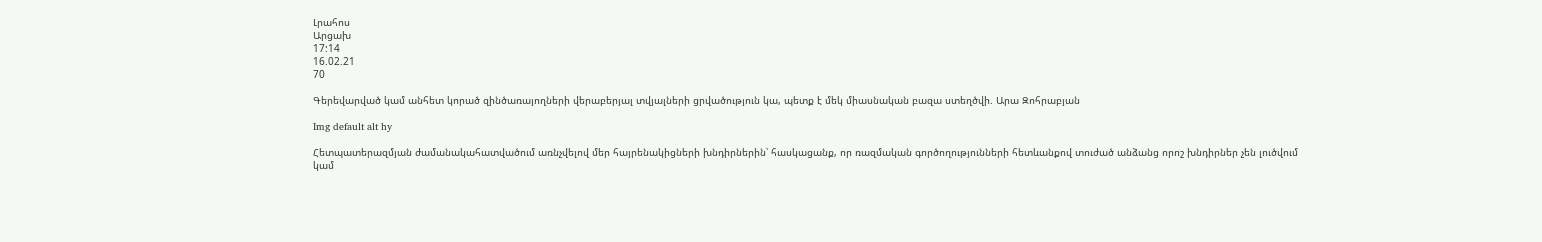Լրահոս
Արցախ
17:14
16.02.21
70

Գերեվարված կամ անհետ կորած զինծառայողների վերաբերյալ տվյալների ցրվածություն կա, պետք է մեկ միասնական բազա ստեղծվի. Արա Զոհրաբյան

Img default alt hy

Հետպատերազմյան ժամանակահատվածում առնչվելով մեր հայրենակիցների խնդիրներին՝ հասկացանք, որ ռազմական գործողությունների հետևանքով տուժած անձանց որոշ խնդիրներ չեն լուծվում կամ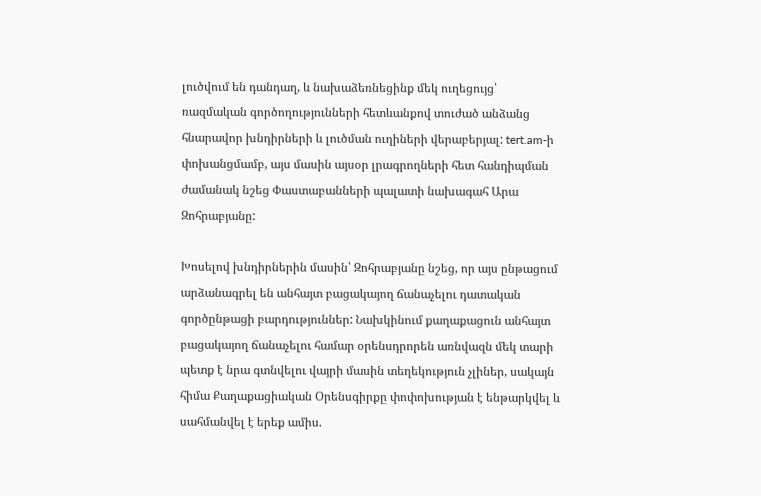լուծվում են դանդաղ, և նախաձեռնեցինք մեկ ուղեցույց՝ ռազմական գործողությունների հետևանքով տուժած անձանց հնարավոր խնդիրների և լուծման ուղիների վերաբերյալ: tert.am-ի փոխանցմամբ, այս մասին այսօր լրագրողների հետ հանդիպման ժամանակ նշեց Փաստաբանների պալատի նախագահ Արա Զոհրաբյանը:

Խոսելով խնդիրներին մասին՝ Զոհրաբյանը նշեց, որ այս ընթացում արձանագրել են անհայտ բացակայող ճանաչելու դատական գործընթացի բարդություններ: Նախկինում քաղաքացուն անհայտ բացակայող ճանաչելու համար օրենսդրորեն առնվազն մեկ տարի պետք է նրա գտնվելու վայրի մասին տեղեկություն չլիներ, սակայն հիմա Քաղաքացիական Օրենսգիրքը փոփոխության է ենթարկվել և սահմանվել է երեք ամիս.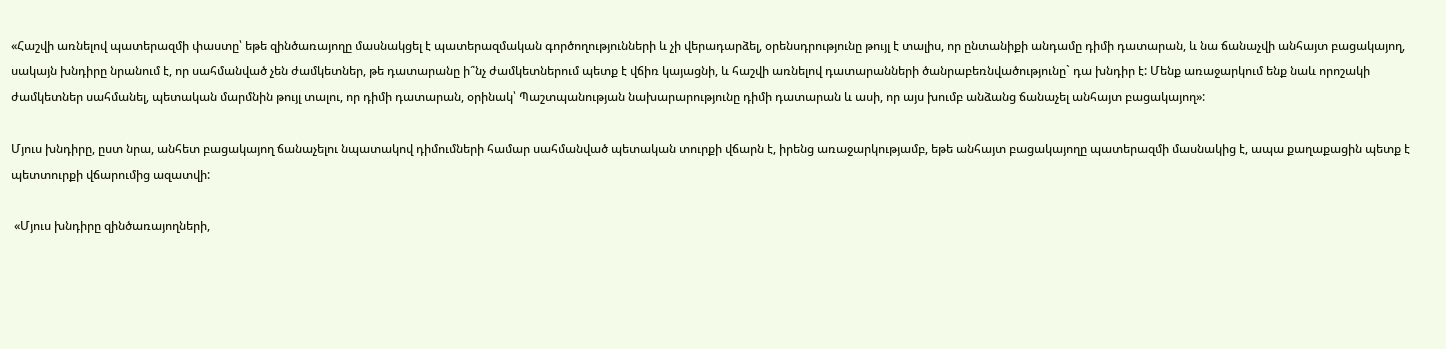«Հաշվի առնելով պատերազմի փաստը՝ եթե զինծառայողը մասնակցել է պատերազմական գործողությունների և չի վերադարձել, օրենսդրությունը թույլ է տալիս, որ ընտանիքի անդամը դիմի դատարան, և նա ճանաչվի անհայտ բացակայող, սակայն խնդիրը նրանում է, որ սահմանված չեն ժամկետներ, թե դատարանը ի՞նչ ժամկետներում պետք է վճիռ կայացնի, և հաշվի առնելով դատարանների ծանրաբեռնվածությունը` դա խնդիր է: Մենք առաջարկում ենք նաև որոշակի ժամկետներ սահմանել, պետական մարմնին թույլ տալու, որ դիմի դատարան, օրինակ՝ Պաշտպանության նախարարությունը դիմի դատարան և ասի, որ այս խումբ անձանց ճանաչել անհայտ բացակայող»:

Մյուս խնդիրը, ըստ նրա, անհետ բացակայող ճանաչելու նպատակով դիմումների համար սահմանված պետական տուրքի վճարն է, իրենց առաջարկությամբ, եթե անհայտ բացակայողը պատերազմի մասնակից է, ապա քաղաքացին պետք է պետտուրքի վճարումից ազատվի:

 «Մյուս խնդիրը զինծառայողների,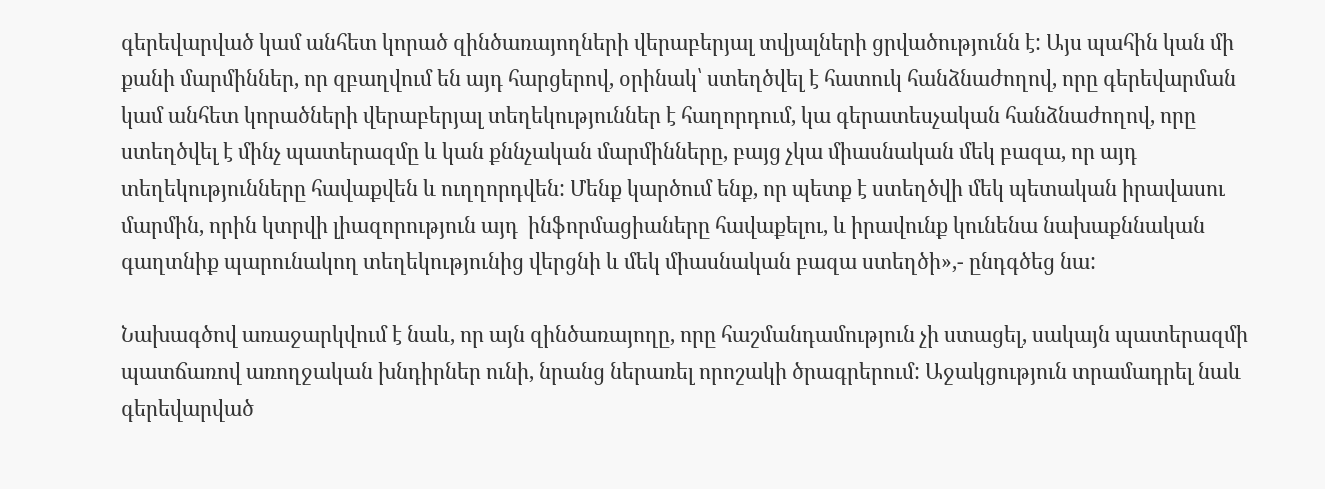գերեվարված կամ անհետ կորած զինծառայողների վերաբերյալ տվյալների ցրվածությունն է: Այս պահին կան մի քանի մարմիններ, որ զբաղվում են այդ հարցերով, օրինակ՝ ստեղծվել է հատուկ հանձնաժողով, որը գերեվարման կամ անհետ կորածների վերաբերյալ տեղեկություններ է հաղորդում, կա գերատեսչական հանձնաժողով, որը ստեղծվել է մինչ պատերազմը և կան քննչական մարմինները, բայց չկա միասնական մեկ բազա, որ այդ տեղեկությունները հավաքվեն և ուղղորդվեն: Մենք կարծում ենք, որ պետք է ստեղծվի մեկ պետական իրավասու մարմին, որին կտրվի լիազորություն այդ  ինֆորմացիաները հավաքելու, և իրավունք կունենա նախաքննական գաղտնիք պարունակող տեղեկությունից վերցնի և մեկ միասնական բազա ստեղծի»,- ընդգծեց նա:

Նախագծով առաջարկվում է նաև, որ այն զինծառայողը, որը հաշմանդամություն չի ստացել, սակայն պատերազմի պատճառով առողջական խնդիրներ ունի, նրանց ներառել որոշակի ծրագրերում: Աջակցություն տրամադրել նաև գերեվարված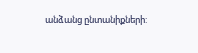անձանց ընտանիքների: